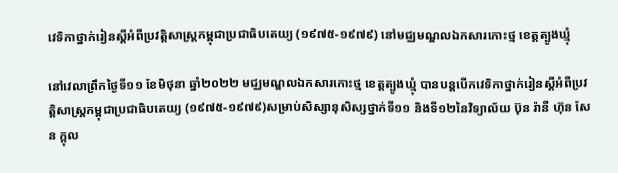វេទិកាថ្នាក់រៀនស្ដីអំពីប្រវត្តិសាស្ត្រកម្ពុជាប្រជាធិបតេយ្យ (១៩៧៥-១៩៧៩) នៅមជ្ឈមណ្ឌលឯកសារកោះថ្ម ខេត្តត្បូងឃ្មុំ

នៅវេលាព្រឹកថ្ងៃទី១១ ខែមិថុនា ឆ្នាំ២០២២ មជ្ឈមណ្ឌលឯកសារកោះថ្ម ខេត្តត្បូងឃ្មុំ បានបន្តបើកវេទិកាថ្នាក់រៀនស្ដីអំពីប្រវត្តិសាស្ត្រកម្ពុជាប្រជាធិបតេយ្យ (១៩៧៥-១៩៧៩)សម្រាប់សិស្សានុសិស្សថ្នាក់ទី១១ និងទី១២នៃវិទ្យាល័យ ប៊ុន រ៉ានី ហ៊ុន សែន ក្តុល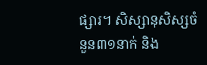ផ្សារ។ សិស្សានុសិស្សចំនួន៣១នាក់ និង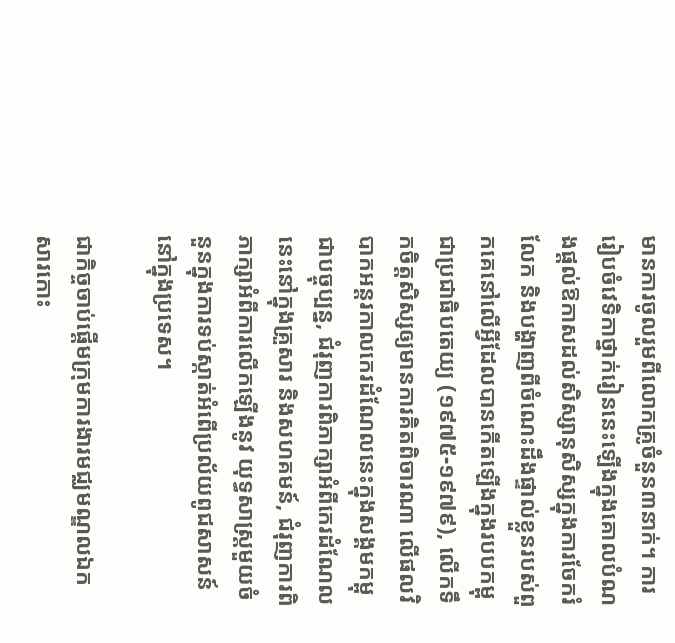មានការចូលរួមពីលោកគ្រូចំនួន៣នាក់។ ការរៀបចំវេទិកាថ្នាក់រៀននេះឡើងក្នុងគោលបំណងផ្តល់ឱកាសដល់សិស្សានុសិស្សក្នុងការចែករំលែក និងបង្ហាញពីចំណេះដឹងផ្ទាល់ខ្លួនរបស់ពួកគេនៅលើអ្វីដែលបានកើតឡើងក្នុងរបបកម្ពុជាប្រជាធិបតេយ្យ (១៩៧៥-១៩៧៩), លើកទឹកចិត្តសិស្សឲ្យមានការគិតពិចារណា លើផលវិបាកអន្តរកាលកេរដំណែលនេះក្នុងសង្គមកម្ពុជាបច្ចុប្បន្ន, ជំរុញការពិភាក្សាអំពីកេរដំណែលនេះនៅក្នុងគ្រួសារ និងសហគមន៍, ជំរុញការពិភាក្សាអំពីការលើកឡើងនូវ យុទ្ធសាស្រ្តមួយចំនួនក្នុងការទប់ស្កាត់អំពើប្រល័យពូជសាសន៍នៅក្នុងប្រទេស។

ជាកិច្ចចាប់ផ្តើមក្រុមការងារមជ្ឈមណ្ឌលឯកសារកោះ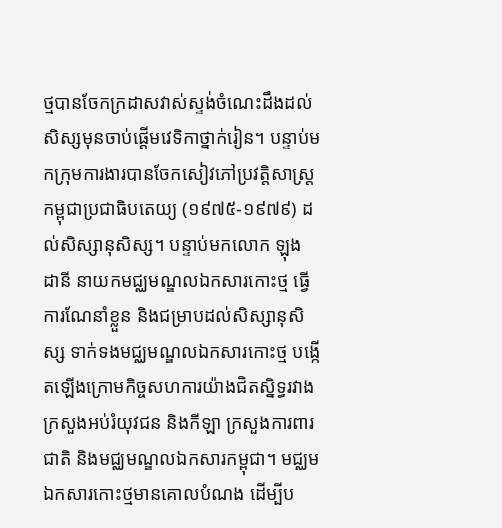ថ្មបានចែកក្រដាសវាស់ស្ទង់ចំណេះដឹងដល់សិស្សមុនចាប់ផ្ដើមវេទិកាថ្នាក់រៀន។ បន្ទាប់មកក្រុមការងារបានចែកសៀវភៅប្រវត្តិសាស្ត្រកម្ពុជាប្រជាធិបតេយ្យ (១៩៧៥-១៩៧៩) ដល់សិស្សានុសិស្ស។ បន្ទាប់មកលោក ឡុង ដានី នាយកមជ្ឈមណ្ឌលឯកសារកោះថ្ម ធ្វើការណែនាំខ្លួន និងជម្រាបដល់សិស្សានុសិស្ស ទាក់ទងមជ្ឈមណ្ឌលឯកសារកោះថ្ម បង្កើតឡើងក្រោមកិច្ចសហការយ៉ាងជិតស្និទ្ធរវាងក្រសួងអប់រំយុវជន និងកីឡា ក្រសួងការពារជាតិ និងមជ្ឈមណ្ឌលឯកសារកម្ពុជា។ មជ្ឈមឯកសារកោះថ្មមានគោលបំណង ដើម្បីប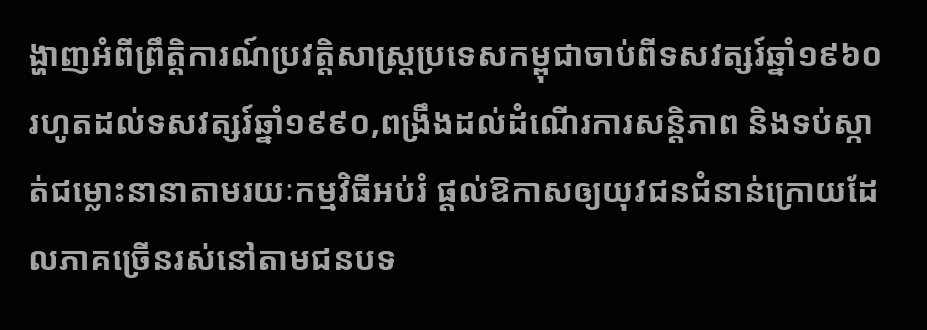ង្ហាញអំពីព្រឹត្តិការណ៍ប្រវត្តិសាស្ត្រប្រទេសកម្ពុជាចាប់ពីទសវត្សរ៍ឆ្នាំ១៩៦០ រហូតដល់ទសវត្សរ៍ឆ្នាំ១៩៩០,ពង្រឹងដល់ដំណើរការសន្តិភាព និងទប់ស្កាត់ជម្លោះនានាតាមរយៈកម្មវិធីអប់រំ ផ្តល់ឱកាសឲ្យយុវជនជំនាន់ក្រោយដែលភាគច្រើនរស់នៅតាមជនបទ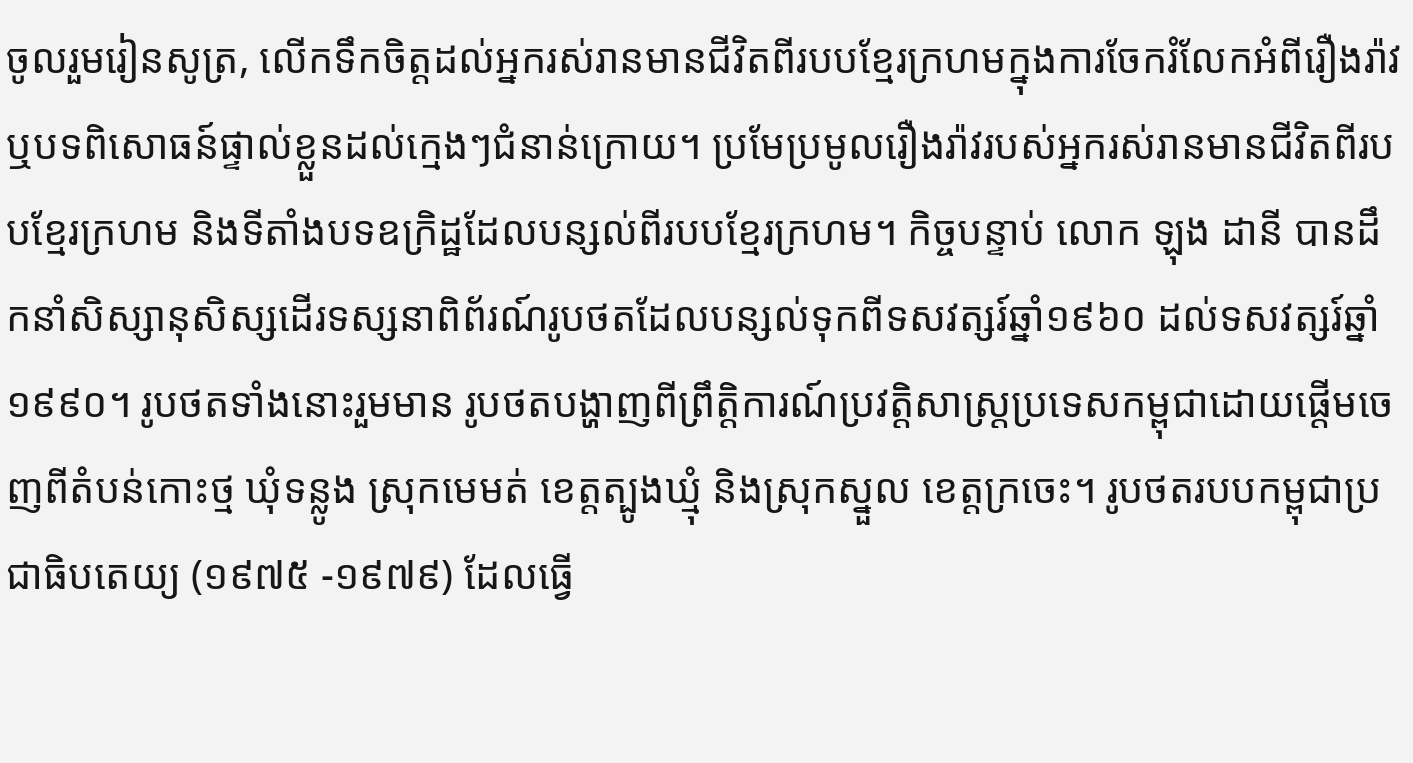ចូលរួមរៀនសូត្រ, លើកទឹកចិត្តដល់អ្នករស់រានមានជីវិតពីរបបខ្មែរក្រហមក្នុងការចែករំលែកអំពីរឿងរ៉ាវ ឬបទពិសោធន៍ផ្ទាល់ខ្លួនដល់ក្មេងៗជំនាន់ក្រោយ។ ប្រមែប្រមូលរឿងរ៉ាវរបស់អ្នករស់រានមានជីវិតពីរបបខ្មែរក្រហម និងទីតាំងបទឧក្រិដ្ឋដែលបន្សល់ពីរបបខ្មែរក្រហម។ កិច្ចបន្ទាប់ លោក ឡុង ដានី បានដឹកនាំសិស្សានុសិស្សដើរទស្សនាពិព័រណ៍រូបថតដែលបន្សល់ទុកពីទសវត្សរ៍ឆ្នាំ១៩៦០ ដល់ទសវត្សរ៍ឆ្នាំ១៩៩០។ រូបថតទាំងនោះរួមមាន រូបថតបង្ហាញពីព្រឹត្តិការណ៍ប្រវត្តិសាស្ត្រប្រទេសកម្ពុជាដោយផ្តើមចេញពីតំបន់កោះថ្ម ឃុំទន្លូង ស្រុកមេមត់ ខេត្តត្បូងឃ្មុំ និងស្រុកស្នួល ខេត្តក្រចេះ។ រូបថតរបបកម្ពុជាប្រជាធិបតេយ្យ (១៩៧៥ -១៩៧៩) ដែលធ្វើ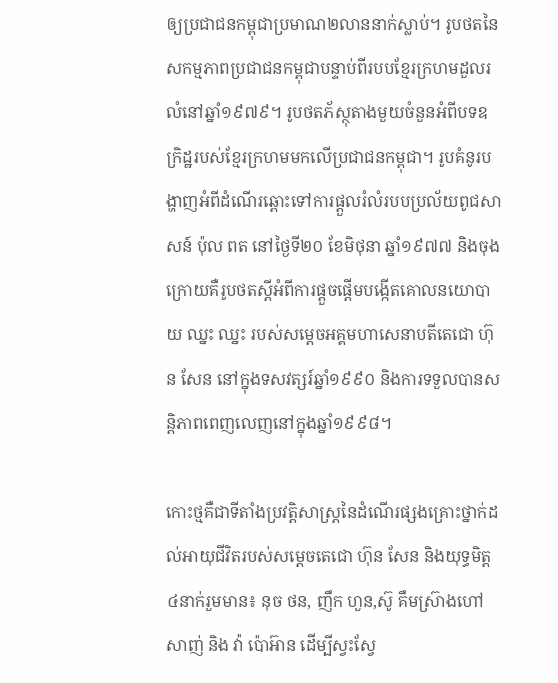ឲ្យប្រជាជនកម្ពុជាប្រមាណ២លាននាក់ស្លាប់។ រូបថតនៃសកម្មភាពប្រជាជនកម្ពុជាបន្ទាប់ពីរបបខ្មែរក្រហមដួលរលំនៅឆ្នាំ១៩៧៩។ រូបថតភ័ស្ថុតាងមួយចំនួនអំពីបទឧក្រិដ្ឋរបស់ខ្មែរក្រហមមកលើប្រជាជនកម្ពុជា។ រូបគំនូរបង្ហាញអំពីដំណើរឆ្ពោះទៅការផ្តួលរំលំរបបប្រល័យពូជសាសន៍ ប៉ុល ពត នៅថ្ងៃទី២០ ខែមិថុនា ឆ្នាំ១៩៧៧ និងចុងក្រោយគឺរូបថតស្តីអំពីការផ្តួចផ្តើមបង្កើតគោលនយោបាយ ឈ្នះ ឈ្នះ របស់សមេ្តចអគ្គមហាសេនាបតីតេជោ ហ៊ុន សែន នៅក្នុងទសវត្សរ៍ឆ្នាំ១៩៩០ និងការទទួលបានសន្តិភាពពេញលេញនៅក្នុងឆ្នាំ១៩៩៨។

កោះថ្មគឺជាទីតាំងប្រវត្តិសាស្ត្រនៃដំណើរផ្សងគ្រោះថ្នាក់ដល់អាយុជីវិតរបស់សម្តេចតេជោ ហ៊ុន សែន និងយុទ្ធមិត្ត៤នាក់រួមមាន៖ នុច ថន, ញឹក ហួន,ស៊ូ គឹមស្រ៊ាងហៅ សាញ់ និង វ៉ា ប៉ោអ៊ាន ដើម្បីស្វះស្វែ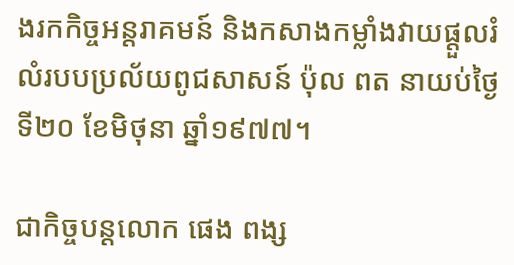ងរកកិច្ចអន្តរាគមន៍ និងកសាងកម្លាំងវាយផ្តួលរំលំរបបប្រល័យពូជសាសន៍ ប៉ុល ពត នាយប់ថ្ងៃទី២០ ខែមិថុនា ឆ្នាំ១៩៧៧។

ជាកិច្ចបន្តលោក ផេង ពង្ស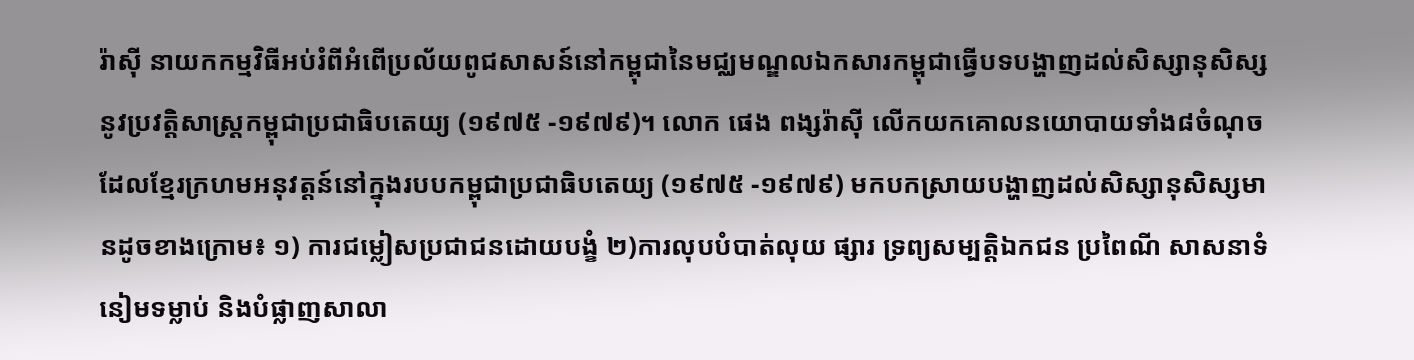រ៉ាស៊ី នាយកកម្មវិធីអប់រំពីអំពើប្រល័យពូជសាសន៍នៅកម្ពុជានៃមជ្ឈមណ្ឌលឯកសារកម្ពុជាធ្វើបទបង្ហាញដល់សិស្សានុសិស្សនូវប្រវត្តិសាស្ត្រកម្ពុជាប្រជាធិបតេយ្យ (១៩៧៥ -១៩៧៩)។ លោក ផេង ពង្សរ៉ាស៊ី លើកយកគោលនយោបាយទាំង៨ចំណុចដែលខ្មែរក្រហមអនុវត្តន៍នៅក្នុងរបបកម្ពុជាប្រជាធិបតេយ្យ (១៩៧៥ -១៩៧៩) មកបកស្រាយបង្ហាញដល់សិស្សានុសិស្សមានដូចខាងក្រោម៖ ១) ការជម្លៀសប្រជាជនដោយបង្ខំ ២)ការលុបបំបាត់លុយ ផ្សារ ទ្រព្យសម្បត្តិឯកជន ប្រពៃណី សាសនាទំនៀមទម្លាប់ និងបំផ្លាញសាលា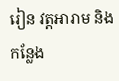រៀន វត្តអារាម និងកន្លែង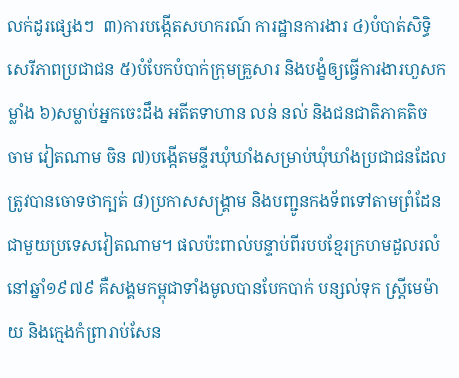លក់ដូរផ្សេងៗ  ៣)ការបង្កើតសហករណ៍ ការដ្ឋានការងារ ៤)បំបាត់សិទ្ធិសេរីភាពប្រជាជន ៥)បំបែកបំបាក់ក្រុមគ្រួសារ និងបង្ខំឲ្យធ្វើការងារហួសកម្លាំង ៦)សម្លាប់អ្នកចេះដឹង អតីតទាហាន លន់ នល់ និងជនជាតិភាគតិច ចាម វៀតណាម ចិន ៧)បង្កើតមន្ទីរឃុំឃាំងសម្រាប់ឃុំឃាំងប្រជាជនដែលត្រូវបានចោទថាក្បត់ ៨)ប្រកាសសង្រ្គាម និងបញ្ជូនកងទ័ពទៅតាមព្រំដែនជាមួយប្រទេសវៀតណាម។ ផលប៉ះពាល់បន្ទាប់ពីរបបខ្មែរក្រហមដួលរលំនៅឆ្នាំ១៩៧៩ គឺសង្គមកម្ពុជាទាំងមូលបានបែកបាក់ បន្សល់ទុក ស្រ្តីមេម៉ាយ និងក្មេងកំព្រារាប់សែន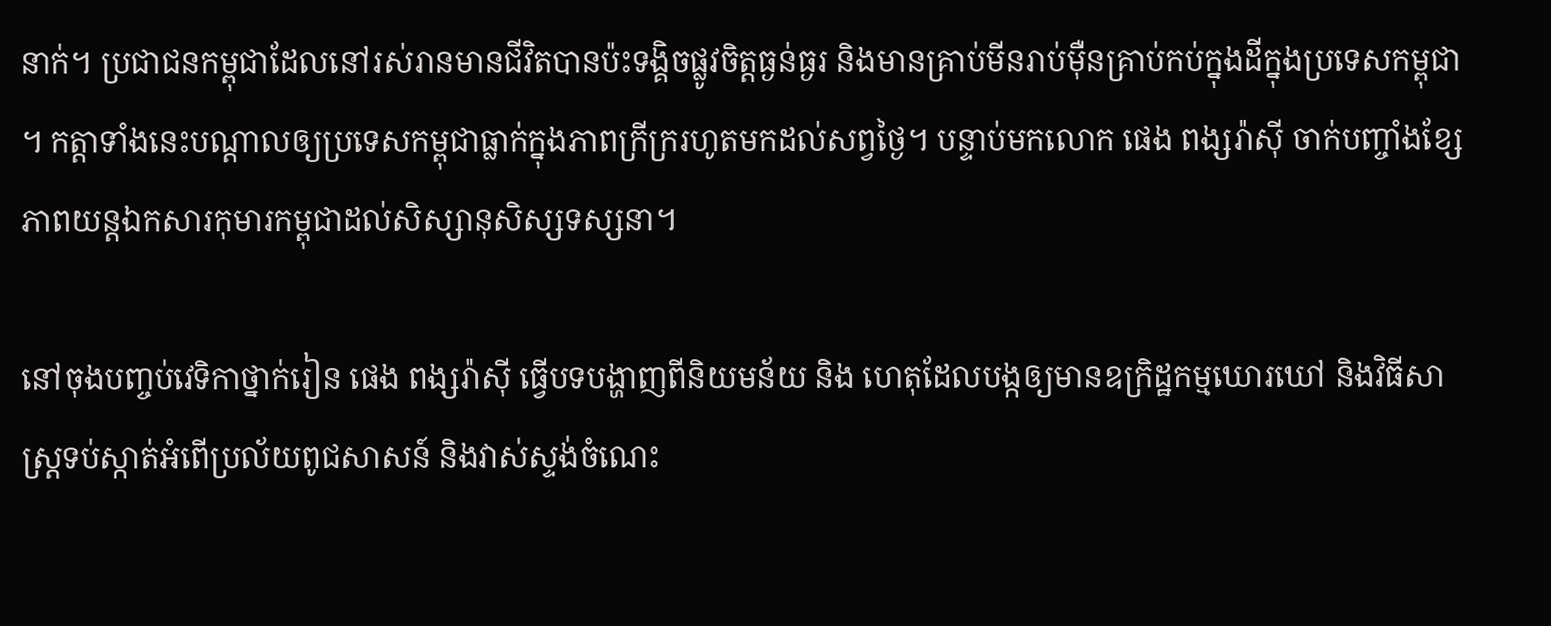នាក់។ ប្រជាជនកម្ពុជាដែលនៅរស់រានមានជីវិតបានប៉ះទង្គិចផ្លូវចិត្តធ្ងន់ធ្ងរ និងមានគ្រាប់មីនរាប់ម៉ឺនគ្រាប់កប់ក្នុងដីក្នុងប្រទេសកម្ពុជា។ កត្តាទាំងនេះបណ្តាលឲ្យប្រទេសកម្ពុជាធ្លាក់ក្នុងភាពក្រីក្ររហូតមកដល់សព្វថ្ងៃ។ បន្ទាប់មកលោក ផេង ពង្សរ៉ាស៊ី ចាក់បញ្ចាំងខ្សែភាពយន្តឯកសារកុមារកម្ពុជាដល់សិស្សានុសិស្សទស្សនា។

នៅចុងបញ្ចប់វេទិកាថ្នាក់រៀន ផេង ពង្សរ៉ាស៊ី ធ្វើបទបង្ហាញពីនិយមន័យ និង ហេតុដែលបង្កឲ្យមានឧក្រិដ្ឋកម្មឃោរឃៅ និងវិធីសាស្រ្តទប់ស្កាត់អំពើប្រល័យពូជសាសន៍ និងវាស់ស្ទង់ចំណេះ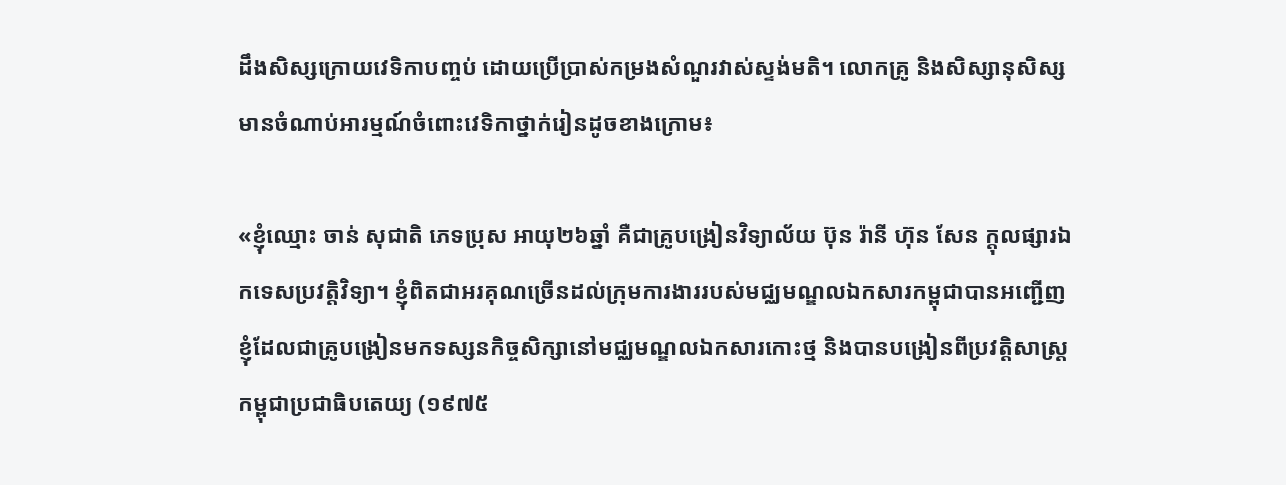ដឹងសិស្សក្រោយវេទិកាបញ្ចប់ ដោយប្រើប្រាស់កម្រងសំណួរវាស់ស្ទង់មតិ។ លោកគ្រូ និងសិស្សានុសិស្សមានចំណាប់អារម្មណ៍ចំពោះវេទិកាថ្នាក់រៀនដូចខាងក្រោម៖

«ខ្ញុំឈ្មោះ ចាន់ សុជាតិ ភេទប្រុស អាយុ២៦ឆ្នាំ គឺជាគ្រូបង្រៀនវិទ្យាល័យ ប៊ុន រ៉ានី ហ៊ុន សែន ក្តុលផ្សារឯកទេសប្រវត្តិវិទ្យា។ ខ្ញុំពិតជាអរគុណច្រើនដល់ក្រុមការងាររបស់មជ្ឈមណ្ឌលឯកសារកម្ពុជាបានអញ្ជើញខ្ញុំដែលជាគ្រូបង្រៀនមកទស្សនកិច្ចសិក្សានៅមជ្ឈមណ្ឌលឯកសារកោះថ្ម និងបានបង្រៀនពីប្រវត្តិសាស្រ្តកម្ពុជាប្រជាធិបតេយ្យ (១៩៧៥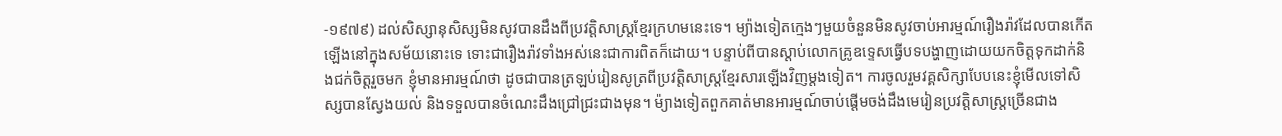-១៩៧៩) ដល់សិស្សានុសិស្សមិនសូវបានដឹងពីប្រវត្តិសាស្រ្តខ្មែរក្រហមនេះទេ។ ម្យ៉ាងទៀតក្មេងៗមួយចំនួនមិនសូវចាប់អារម្មណ៍រឿងរ៉ាវដែលបានកើតឡើងនៅក្នុងសម័យនោះទេ ទោះជារឿងរ៉ាវទាំងអស់នេះជាការពិតក៏ដោយ។ បន្ទាប់ពីបានស្ដាប់លោកគ្រូឧទ្ទេសធ្វើបទបង្ហាញដោយយកចិត្តទុកដាក់និងជក់ចិត្តរួចមក ខ្ញុំមានអារម្មណ៍ថា ដូចជាបានត្រឡប់រៀនសូត្រពីប្រវត្តិសាស្រ្តខ្មែរសារឡើងវិញម្ដងទៀត។ ការចូលរួមវគ្គសិក្សាបែបនេះខ្ញុំមើលទៅសិស្សបានស្វែងយល់ និងទទួលបានចំណេះដឹងជ្រៅជ្រះជាងមុន។ ម៉្យាងទៀតពួកគាត់មានអារម្មណ៍ចាប់ផ្ដើមចង់ដឹងមេរៀនប្រវត្តិសាស្រ្តច្រើនជាង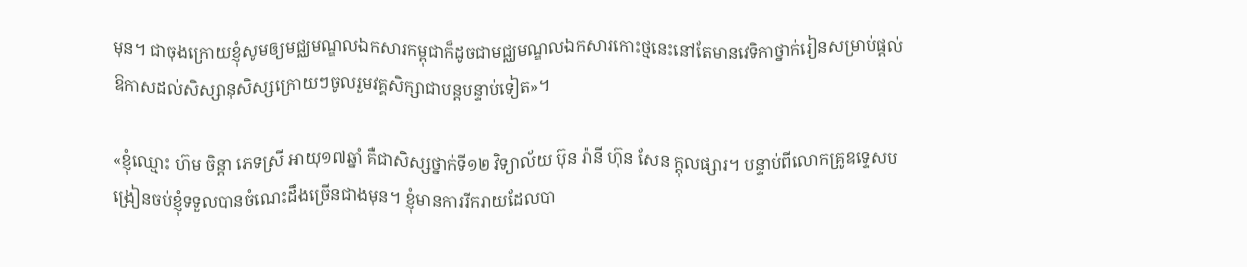មុន។ ជាចុងក្រោយខ្ញុំសូមឲ្យមជ្ឈមណ្ឌលឯកសារកម្ពុជាក៏ដូចជាមជ្ឈមណ្ឌលឯកសារកោះថ្មនេះនៅតែមានវេទិកាថ្នាក់រៀនសម្រាប់ផ្ដល់ឱកាសដល់សិស្សានុសិស្សក្រោយៗចូលរួមវគ្គសិក្សាជាបន្តបន្ទាប់ទៀត»។

«ខ្ញុំឈ្មោះ ហ៊ម ចិន្តា ភេទស្រី អាយុ១៧ឆ្នាំ គឺជាសិស្សថ្នាក់ទី១២ វិទ្យាល័យ ប៊ុន រ៉ានី ហ៊ុន សែន ក្តុលផ្សារ។ បន្ទាប់ពីលោកគ្រូឧទ្ទេសបង្រៀនចប់ខ្ញុំទទួលបានចំណេះដឹងច្រើនជាងមុន។ ខ្ញុំមានការរីករាយដែលបា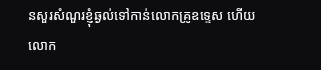នសួរសំណួរខ្ញុំឆ្ងល់ទៅកាន់លោកគ្រូឧទ្ទេស ហើយលោក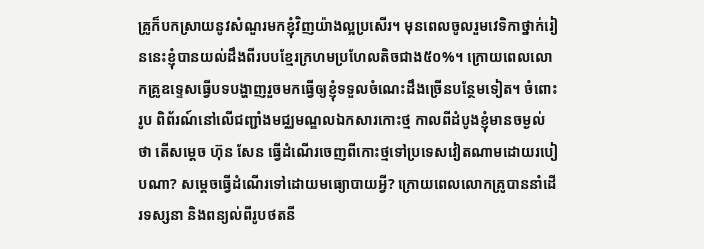គ្រូក៏បកស្រាយនូវសំណួរមកខ្ញុំវិញយ៉ាងល្អប្រសើរ។ មុនពេលចូលរួមវេទិកាថ្នាក់រៀននេះខ្ញុំបានយល់ដឹងពីរបបខ្មែរក្រហមប្រហែលតិចជាង៥០%។ ក្រោយពេលលោកគ្រូឧទ្ទេសធ្វើបទបង្ហាញរួចមកធ្វើឲ្យខ្ញុំទទួលចំណេះដឹងច្រើនបន្ថែមទៀត។ ចំពោះរូប ពិព័រណ៍នៅលើជញ្ជាំងមជ្ឈមណ្ឌលឯកសារកោះថ្ម កាលពីដំបូងខ្ញុំមានចម្ងល់ថា តើសម្ដេច ហ៊ុន សែន ធ្វើដំណើរចេញពីកោះថ្មទៅប្រទេសវៀតណាមដោយរបៀបណា? សម្តេចធ្វើដំណើរទៅដោយមធ្យោបាយអ្វី? ក្រោយពេលលោកគ្រូបាននាំដើរទស្សនា និងពន្យល់ពីរូបថតនី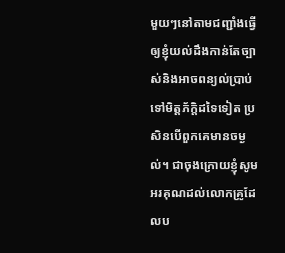មួយៗនៅតាមជញ្ជាំងធ្វើឲ្យខ្ញុំយល់ដឹងកាន់តែច្បាស់និងអាចពន្យល់ប្រាប់ទៅមិត្តភ័ក្តិដទៃទៀត ប្រសិនបើពួកគេមានចម្ងល់។ ជាចុងក្រោយខ្ញុំសូមអរគុណដល់លោកគ្រូដែលប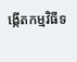ង្កើតកម្មវិធីទ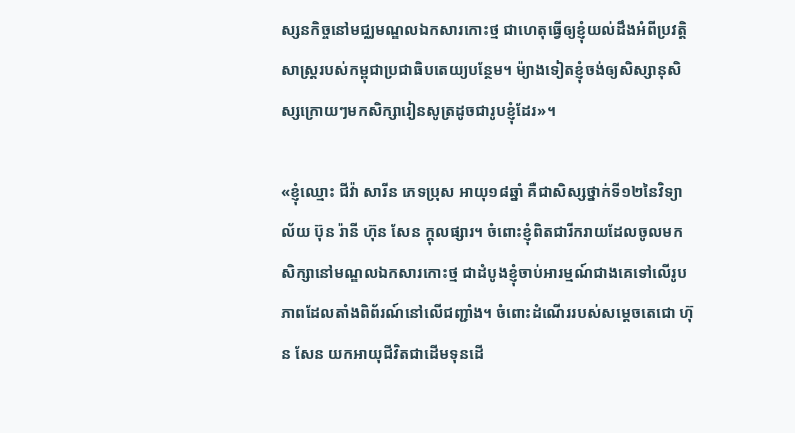ស្សនកិច្ចនៅមជ្ឈមណ្ឌលឯកសារកោះថ្ម ជាហេតុធ្វើឲ្យខ្ញុំយល់ដឹងអំពីប្រវត្តិសាស្រ្តរបស់កម្ពុជាប្រជាធិបតេយ្យបន្ថែម។ ម៉្យាងទៀតខ្ញុំចង់ឲ្យសិស្សានុសិស្សក្រោយៗមកសិក្សារៀនសូត្រដូចជារូបខ្ញុំដែរ»។

«ខ្ញុំឈ្មោះ ជីវ៉ា សារីន ភេទប្រុស អាយុ១៨ឆ្នាំ គឺជាសិស្សថ្នាក់ទី១២នៃវិទ្យាល័យ ប៊ុន រ៉ានី ហ៊ុន សែន ក្តុលផ្សារ។ ចំពោះខ្ញុំពិតជារីករាយដែលចូលមកសិក្សានៅមណ្ឌលឯកសារកោះថ្ម ជាដំបូងខ្ញុំចាប់អារម្មណ៍ជាងគេទៅលើរូបភាពដែលតាំងពិព័រណ៍នៅលើជញ្ជាំង។ ចំពោះដំណើររបស់សម្ដេចតេជោ ហ៊ុន សែន យកអាយុជីវិតជាដើមទុនដើ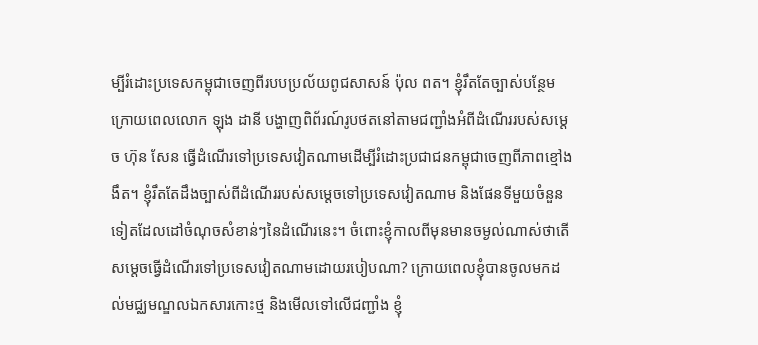ម្បីរំដោះប្រទេសកម្ពុជាចេញពីរបបប្រល័យពូជសាសន៍ ប៉ុល ពត។ ខ្ញុំរឹតតែច្បាស់បន្ថែម ក្រោយពេលលោក ឡុង ដានី បង្ហាញពិព័រណ៍រូបថតនៅតាមជញ្ជាំងអំពីដំណើររបស់សម្ដេច ហ៊ុន សែន ធ្វើដំណើរទៅប្រទេសវៀតណាមដើម្បីរំដោះប្រជាជនកម្ពុជាចេញពីភាពខ្មៅងងឹត។ ខ្ញុំរឹតតែដឹងច្បាស់ពីដំណើររបស់សម្ដេចទៅប្រទេសវៀតណាម និងផែនទីមួយចំនួនទៀតដែលដៅចំណុចសំខាន់ៗនៃដំណើរនេះ។ ចំពោះខ្ញុំកាលពីមុនមានចម្ងល់ណាស់ថាតើសម្ដេចធ្វើដំណើរទៅប្រទេសវៀតណាមដោយរបៀបណា? ក្រោយពេលខ្ញុំបានចូលមកដល់មជ្ឈមណ្ឌលឯកសារកោះថ្ម និងមើលទៅលើជញ្ជាំង ខ្ញុំ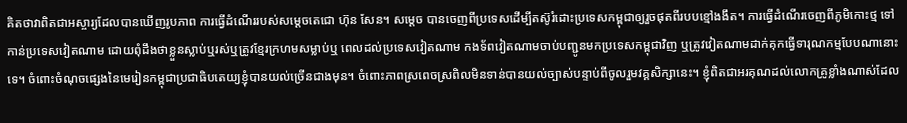គិតថាវាពិតជាអស្ចារ្យដែលបានឃើញរូបភាព ការធ្វើដំណើររបស់សម្ដេចតេជោ ហ៊ុន សែន។ សម្តេច បានចេញពីប្រទេសដើម្បីតស៊ូរំដោះប្រទេសកម្ពុជាឲ្យរួចផុតពីរបបខ្មៅងងឹត។ ការធ្វើដំណើរចេញពីភូមិកោះថ្ម ទៅកាន់ប្រទេសវៀតណាម ដោយពុំដឹងថាខ្លួនស្លាប់ឬរស់ឬត្រូវខ្មែរក្រហមសម្លាប់ឬ ពេលដល់ប្រទេសវៀតណាម កងទ័ពវៀតណាមចាប់បញ្ជូនមកប្រទេសកម្ពុជាវិញ ឬត្រូវវៀតណាមដាក់គុកធ្វើទារុណកម្មបែបណានោះទេ។ ចំពោះចំណុចផ្សេងនៃមេរៀនកម្ពុជាប្រជាធិបតេយ្យខ្ញុំបានយល់ច្រើនជាងមុន។ ចំពោះភាពស្រពេចស្រពិលមិនទាន់បានយល់ច្បាស់បន្ទាប់ពីចូលរួមវគ្គសិក្សានេះ។ ខ្ញុំពិតជាអរគុណដល់លោកគ្រូខ្លាំងណាស់ដែល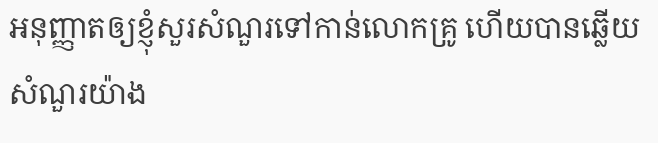អនុញ្ញាតឲ្យខ្ញុំសួរសំណួរទៅកាន់លោកគ្រូ ហើយបានឆ្លើយសំណួរយ៉ាង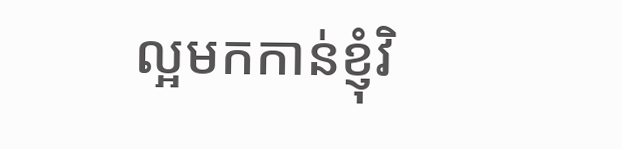ល្អមកកាន់ខ្ញុំវិ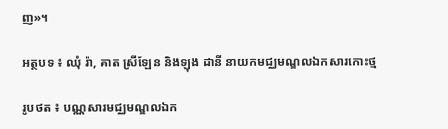ញ»។

អត្ថបទ ៖ ឈុំ រ៉ា, គាត ស្រីឡែន និងឡុង ដានី នាយកមជ្ឈមណ្ឌលឯកសារកោះថ្ម

រូបថត ៖ បណ្ណសារមជ្ឈមណ្ឌលឯក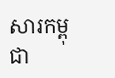សារកម្ពុជា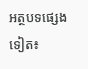អត្ថបទផ្សេងទៀត៖